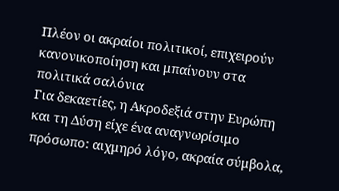Πλέον οι ακραίοι πολιτικοί, επιχειρούν κανονικοποίηση και μπαίνουν στα πολιτικά σαλόνια
Για δεκαετίες, η Ακροδεξιά στην Ευρώπη και τη Δύση είχε ένα αναγνωρίσιμο πρόσωπο: αιχμηρό λόγο, ακραία σύμβολα,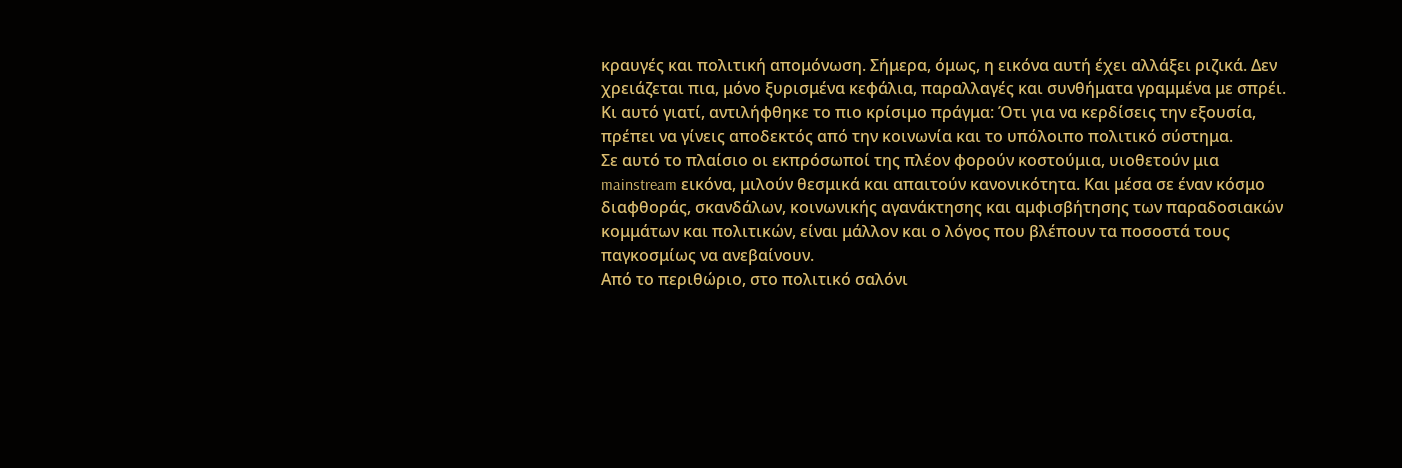κραυγές και πολιτική απομόνωση. Σήμερα, όμως, η εικόνα αυτή έχει αλλάξει ριζικά. Δεν χρειάζεται πια, μόνο ξυρισμένα κεφάλια, παραλλαγές και συνθήματα γραμμένα με σπρέι.
Κι αυτό γιατί, αντιλήφθηκε το πιο κρίσιμο πράγμα: Ότι για να κερδίσεις την εξουσία, πρέπει να γίνεις αποδεκτός από την κοινωνία και το υπόλοιπο πολιτικό σύστημα.
Σε αυτό το πλαίσιο οι εκπρόσωποί της πλέον φορούν κοστούμια, υιοθετούν μια mainstream εικόνα, μιλούν θεσμικά και απαιτούν κανονικότητα. Και μέσα σε έναν κόσμο διαφθοράς, σκανδάλων, κοινωνικής αγανάκτησης και αμφισβήτησης των παραδοσιακών κομμάτων και πολιτικών, είναι μάλλον και ο λόγος που βλέπουν τα ποσοστά τους παγκοσμίως να ανεβαίνουν.
Από το περιθώριο, στο πολιτικό σαλόνι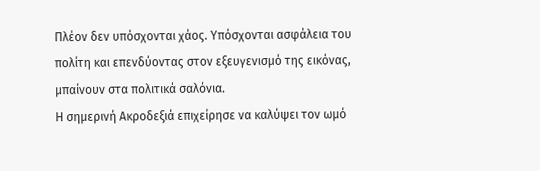Πλέον δεν υπόσχονται χάος. Υπόσχονται ασφάλεια του πολίτη και επενδύοντας στον εξευγενισμό της εικόνας, μπαίνουν στα πολιτικά σαλόνια.
Η σημερινή Ακροδεξιά επιχείρησε να καλύψει τον ωμό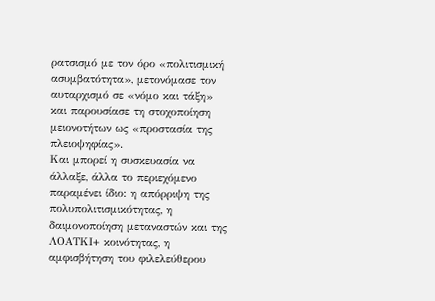ρατσισμό με τον όρο «πολιτισμική ασυμβατότητα», μετονόμασε τον αυταρχισμό σε «νόμο και τάξη» και παρουσίασε τη στοχοποίηση μειονοτήτων ως «προστασία της πλειοψηφίας».
Και μπορεί η συσκευασία να άλλαξε, άλλα το περιεχόμενο παραμένει ίδιο: η απόρριψη της πολυπολιτισμικότητας, η δαιμονοποίηση μεταναστών και της ΛΟΑΤΚΙ+ κοινότητας, η αμφισβήτηση του φιλελεύθερου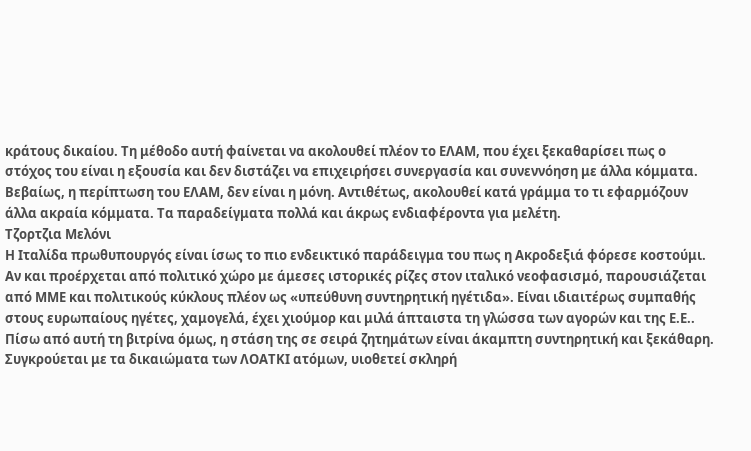κράτους δικαίου. Τη μέθοδο αυτή φαίνεται να ακολουθεί πλέον το ΕΛΑΜ, που έχει ξεκαθαρίσει πως ο στόχος του είναι η εξουσία και δεν διστάζει να επιχειρήσει συνεργασία και συνεννόηση με άλλα κόμματα.
Βεβαίως, η περίπτωση του ΕΛΑΜ, δεν είναι η μόνη. Αντιθέτως, ακολουθεί κατά γράμμα το τι εφαρμόζουν άλλα ακραία κόμματα. Τα παραδείγματα πολλά και άκρως ενδιαφέροντα για μελέτη.
Τζορτζια Μελόνι
Η Ιταλίδα πρωθυπουργός είναι ίσως το πιο ενδεικτικό παράδειγμα του πως η Ακροδεξιά φόρεσε κοστούμι.
Αν και προέρχεται από πολιτικό χώρο με άμεσες ιστορικές ρίζες στον ιταλικό νεοφασισμό, παρουσιάζεται από ΜΜΕ και πολιτικούς κύκλους πλέον ως «υπεύθυνη συντηρητική ηγέτιδα». Είναι ιδιαιτέρως συμπαθής στους ευρωπαίους ηγέτες, χαμογελά, έχει χιούμορ και μιλά άπταιστα τη γλώσσα των αγορών και της Ε.Ε..
Πίσω από αυτή τη βιτρίνα όμως, η στάση της σε σειρά ζητημάτων είναι άκαμπτη συντηρητική και ξεκάθαρη. Συγκρούεται με τα δικαιώματα των ΛΟΑΤΚΙ ατόμων, υιοθετεί σκληρή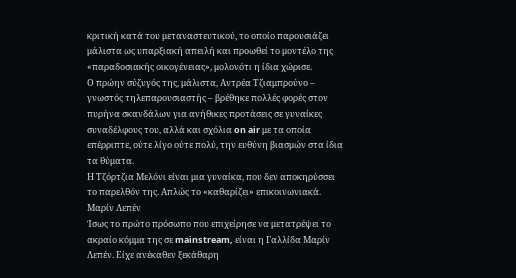κριτική κατά του μεταναστευτικού, το οποίο παρουσιάζει μάλιστα ως υπαρξιακή απειλή και προωθεί το μοντέλο της «παραδοσιακής οικογένειας», μολονότι η ίδια χώρισε.
Ο πρώην σύζυγός της, μάλιστα, Αντρέα Τζιαμπρούνο – γνωστός τηλεπαρουσιαστής – βρέθηκε πολλές φορές στον πυρήνα σκανδάλων για ανήθικες προτάσεις σε γυναίκες συναδέλφους του, αλλά και σχόλια on air με τα οποία επέρριπτε, ούτε λίγο ούτε πολύ, την ευθύνη βιασμών στα ίδια τα θύματα.
Η Τζόρτζια Μελόνι είναι μια γυναίκα, που δεν αποκηρύσσει το παρελθόν της. Απλώς το «καθαρίζει» επικοινωνιακά.
Μαρίν Λεπέν
Ίσως το πρώτο πρόσωπο που επιχείρησε να μετατρέψει το ακραίο κόμμα της σε mainstream, είναι η Γαλλίδα Μαρίν Λεπέν. Είχε ανέκαθεν ξεκάθαρη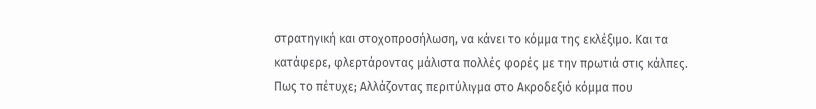στρατηγική και στοχοπροσήλωση, να κάνει το κόμμα της εκλέξιμο. Και τα κατάφερε, φλερτάροντας μάλιστα πολλές φορές με την πρωτιά στις κάλπες.
Πως το πέτυχε; Αλλάζοντας περιτύλιγμα στο Ακροδεξιό κόμμα που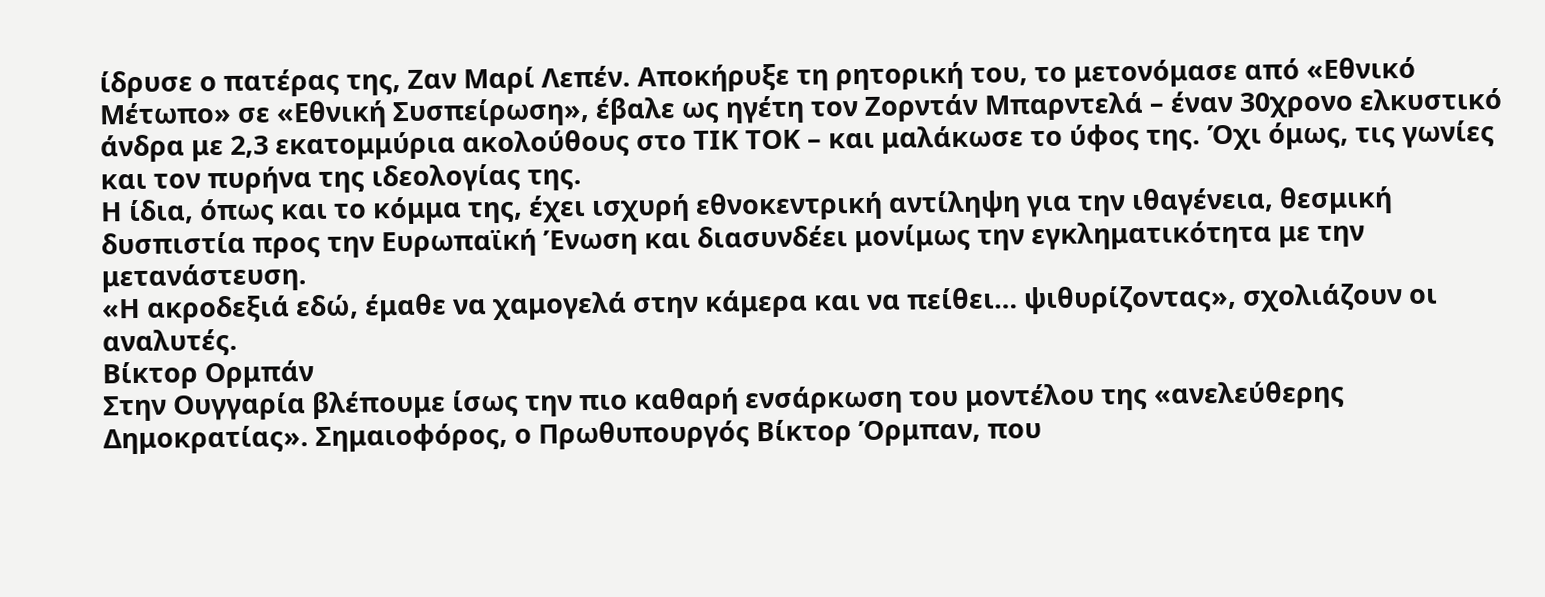ίδρυσε ο πατέρας της, Ζαν Μαρί Λεπέν. Αποκήρυξε τη ρητορική του, το μετονόμασε από «Εθνικό Μέτωπο» σε «Εθνική Συσπείρωση», έβαλε ως ηγέτη τον Ζορντάν Μπαρντελά – έναν 30χρονο ελκυστικό άνδρα με 2,3 εκατομμύρια ακολούθους στο ΤΙΚ ΤΟΚ – και μαλάκωσε το ύφος της. Όχι όμως, τις γωνίες και τον πυρήνα της ιδεολογίας της.
Η ίδια, όπως και το κόμμα της, έχει ισχυρή εθνοκεντρική αντίληψη για την ιθαγένεια, θεσμική δυσπιστία προς την Ευρωπαϊκή Ένωση και διασυνδέει μονίμως την εγκληματικότητα με την μετανάστευση.
«Η ακροδεξιά εδώ, έμαθε να χαμογελά στην κάμερα και να πείθει… ψιθυρίζοντας», σχολιάζουν οι αναλυτές.
Βίκτορ Ορμπάν
Στην Ουγγαρία βλέπουμε ίσως την πιο καθαρή ενσάρκωση του μοντέλου της «ανελεύθερης Δημοκρατίας». Σημαιοφόρος, ο Πρωθυπουργός Βίκτορ Όρμπαν, που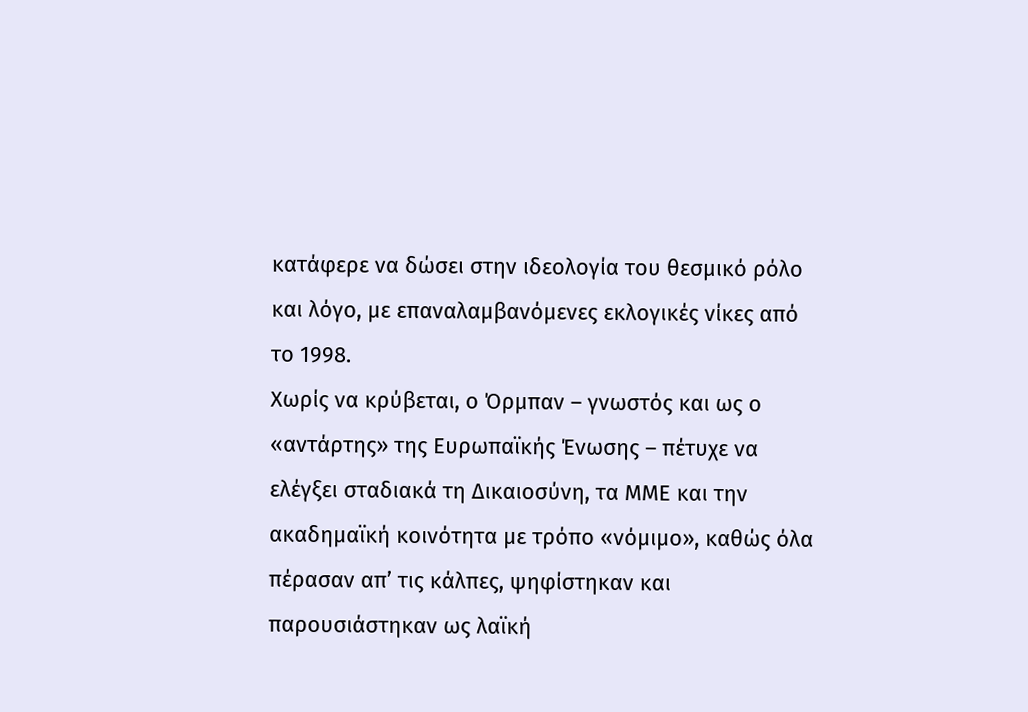κατάφερε να δώσει στην ιδεολογία του θεσμικό ρόλο και λόγο, με επαναλαμβανόμενες εκλογικές νίκες από το 1998.
Χωρίς να κρύβεται, ο Όρμπαν – γνωστός και ως ο «αντάρτης» της Ευρωπαϊκής Ένωσης – πέτυχε να ελέγξει σταδιακά τη Δικαιοσύνη, τα ΜΜΕ και την ακαδημαϊκή κοινότητα με τρόπο «νόμιμο», καθώς όλα πέρασαν απ’ τις κάλπες, ψηφίστηκαν και παρουσιάστηκαν ως λαϊκή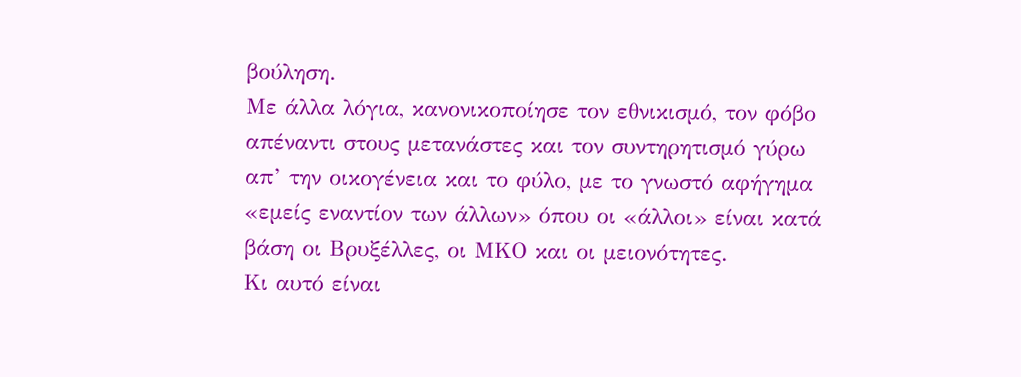βούληση.
Με άλλα λόγια, κανονικοποίησε τον εθνικισμό, τον φόβο απέναντι στους μετανάστες και τον συντηρητισμό γύρω απ’ την οικογένεια και το φύλο, με το γνωστό αφήγημα «εμείς εναντίον των άλλων» όπου οι «άλλοι» είναι κατά βάση οι Βρυξέλλες, οι ΜΚΟ και οι μειονότητες.
Κι αυτό είναι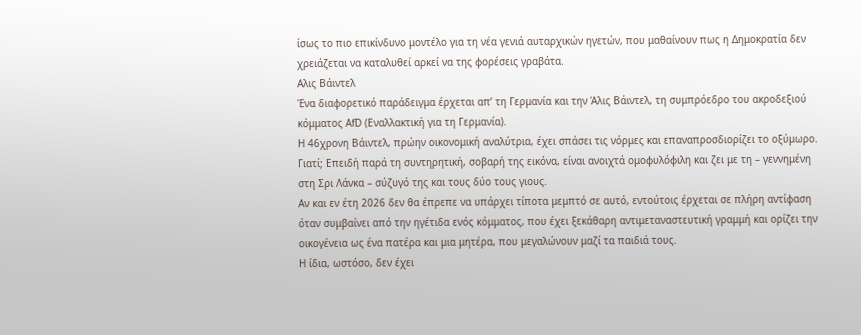ίσως το πιο επικίνδυνο μοντέλο για τη νέα γενιά αυταρχικών ηγετών, που μαθαίνουν πως η Δημοκρατία δεν χρειάζεται να καταλυθεί αρκεί να της φορέσεις γραβάτα.
Αλις Βάιντελ
Ένα διαφορετικό παράδειγμα έρχεται απ’ τη Γερμανία και την Άλις Βάιντελ, τη συμπρόεδρο του ακροδεξιού κόμματος AfD (Εναλλακτική για τη Γερμανία).
Η 46χρονη Βάιντελ, πρώην οικονομική αναλύτρια, έχει σπάσει τις νόρμες και επαναπροσδιορίζει το οξύμωρο. Γιατί; Επειδή παρά τη συντηρητική, σοβαρή της εικόνα, είναι ανοιχτά ομοφυλόφιλη και ζει με τη – γεννημένη στη Σρι Λάνκα – σύζυγό της και τους δύο τους γιους.
Αν και εν έτη 2026 δεν θα έπρεπε να υπάρχει τίποτα μεμπτό σε αυτό, εντούτοις έρχεται σε πλήρη αντίφαση όταν συμβαίνει από την ηγέτιδα ενός κόμματος, που έχει ξεκάθαρη αντιμεταναστευτική γραμμή και ορίζει την οικογένεια ως ένα πατέρα και μια μητέρα, που μεγαλώνουν μαζί τα παιδιά τους.
Η ίδια, ωστόσο, δεν έχει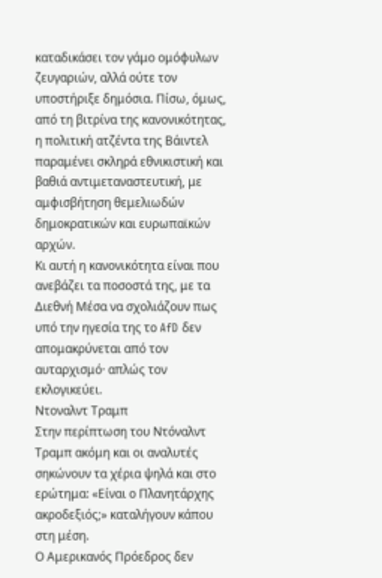καταδικάσει τον γάμο ομόφυλων ζευγαριών, αλλά ούτε τον υποστήριξε δημόσια. Πίσω, όμως, από τη βιτρίνα της κανονικότητας, η πολιτική ατζέντα της Βάιντελ παραμένει σκληρά εθνικιστική και βαθιά αντιμεταναστευτική, με αμφισβήτηση θεμελιωδών δημοκρατικών και ευρωπαϊκών αρχών.
Κι αυτή η κανονικότητα είναι που ανεβάζει τα ποσοστά της, με τα Διεθνή Μέσα να σχολιάζουν πως υπό την ηγεσία της το AfD δεν απομακρύνεται από τον αυταρχισμό· απλώς τον εκλογικεύει.
Ντοναλντ Τραμπ
Στην περίπτωση του Ντόναλντ Τραμπ ακόμη και οι αναλυτές σηκώνουν τα χέρια ψηλά και στο ερώτημα: «Είναι ο Πλανητάρχης ακροδεξιός;» καταλήγουν κάπου στη μέση.
Ο Αμερικανός Πρόεδρος δεν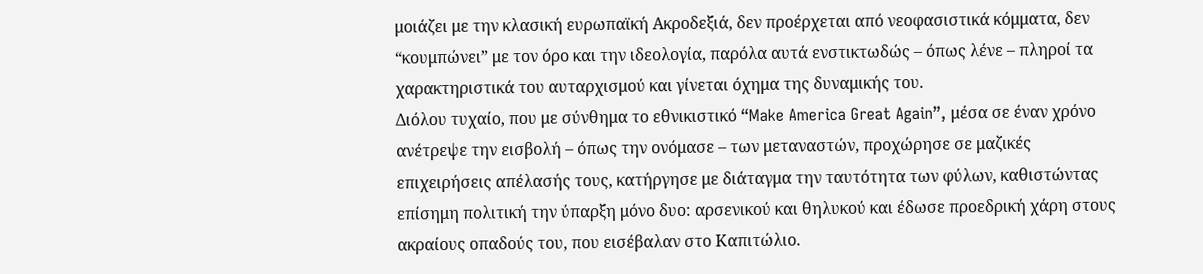μοιάζει με την κλασική ευρωπαϊκή Ακροδεξιά, δεν προέρχεται από νεοφασιστικά κόμματα, δεν “κουμπώνει” με τον όρο και την ιδεολογία, παρόλα αυτά ενστικτωδώς – όπως λένε – πληροί τα χαρακτηριστικά του αυταρχισμού και γίνεται όχημα της δυναμικής του.
Διόλου τυχαίο, που με σύνθημα το εθνικιστικό “Make America Great Again”, μέσα σε έναν χρόνο ανέτρεψε την εισβολή – όπως την ονόμασε – των μεταναστών, προχώρησε σε μαζικές επιχειρήσεις απέλασής τους, κατήργησε με διάταγμα την ταυτότητα των φύλων, καθιστώντας επίσημη πολιτική την ύπαρξη μόνο δυο: αρσενικού και θηλυκού και έδωσε προεδρική χάρη στους ακραίους οπαδούς του, που εισέβαλαν στο Καπιτώλιο.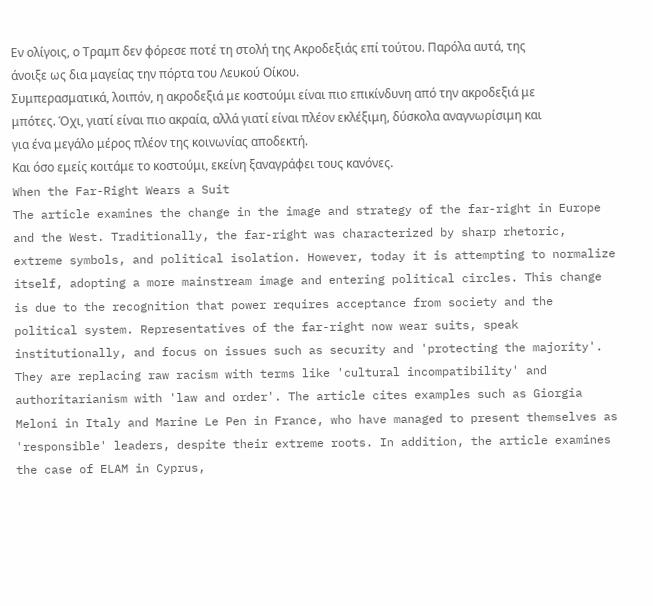Εν ολίγοις, ο Τραμπ δεν φόρεσε ποτέ τη στολή της Ακροδεξιάς επί τούτου. Παρόλα αυτά, της άνοιξε ως δια μαγείας την πόρτα του Λευκού Οίκου.
Συμπερασματικά, λοιπόν, η ακροδεξιά με κοστούμι είναι πιο επικίνδυνη από την ακροδεξιά με μπότες. Όχι, γιατί είναι πιο ακραία, αλλά γιατί είναι πλέον εκλέξιμη, δύσκολα αναγνωρίσιμη και για ένα μεγάλο μέρος πλέον της κοινωνίας αποδεκτή.
Και όσο εμείς κοιτάμε το κοστούμι, εκείνη ξαναγράφει τους κανόνες.
When the Far-Right Wears a Suit
The article examines the change in the image and strategy of the far-right in Europe and the West. Traditionally, the far-right was characterized by sharp rhetoric, extreme symbols, and political isolation. However, today it is attempting to normalize itself, adopting a more mainstream image and entering political circles. This change is due to the recognition that power requires acceptance from society and the political system. Representatives of the far-right now wear suits, speak institutionally, and focus on issues such as security and 'protecting the majority'. They are replacing raw racism with terms like 'cultural incompatibility' and authoritarianism with 'law and order'. The article cites examples such as Giorgia Meloni in Italy and Marine Le Pen in France, who have managed to present themselves as 'responsible' leaders, despite their extreme roots. In addition, the article examines the case of ELAM in Cyprus,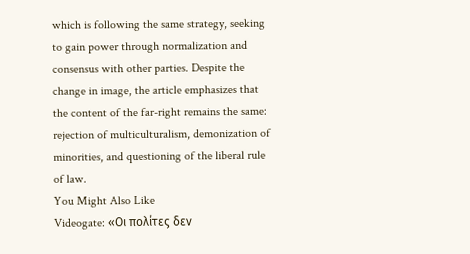which is following the same strategy, seeking to gain power through normalization and consensus with other parties. Despite the change in image, the article emphasizes that the content of the far-right remains the same: rejection of multiculturalism, demonization of minorities, and questioning of the liberal rule of law.
You Might Also Like
Videogate: «Οι πολίτες δεν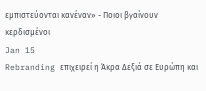εμπιστεύονται κανέναν» - Ποιοι βγαίνουν κερδισμένοι
Jan 15
Rebranding επιχειρεί η Άκρα Δεξιά σε Ευρώπη και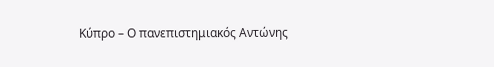Κύπρο – Ο πανεπιστημιακός Αντώνης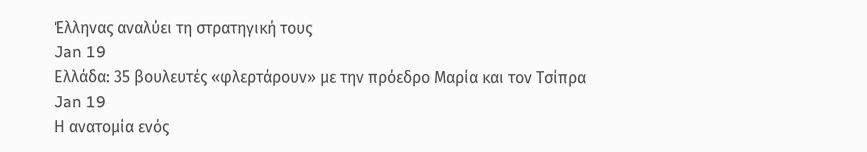Έλληνας αναλύει τη στρατηγική τους
Jan 19
Ελλάδα: 35 βουλευτές «φλερτάρουν» με την πρόεδρο Μαρία και τον Τσίπρα
Jan 19
Η ανατομία ενός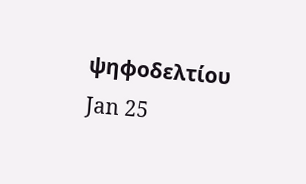ψηφοδελτίου
Jan 25